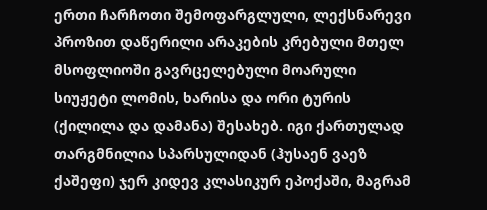ერთი ჩარჩოთი შემოფარგლული, ლექსნარევი პროზით დაწერილი არაკების კრებული მთელ მსოფლიოში გავრცელებული მოარული სიუჟეტი ლომის, ხარისა და ორი ტურის (ქილილა და დამანა) შესახებ. იგი ქართულად თარგმნილია სპარსულიდან (ჰუსაენ ვაეზ ქაშეფი) ჯერ კიდევ კლასიკურ ეპოქაში, მაგრამ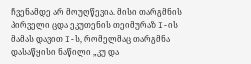ჩვენამდე არ მოუღწევია. მისი თარგმნის პირველი ცდა ეკუთენის თეიმურაზ I-ის მამას დავით I-ს, რომელმაც თარგმნა დასაწყისი ნაწილი „კუ და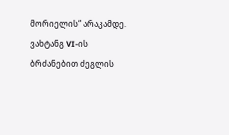მორიელის“ არაკამდე. ვახტანგ VI-ის ბრძანებით ძეგლის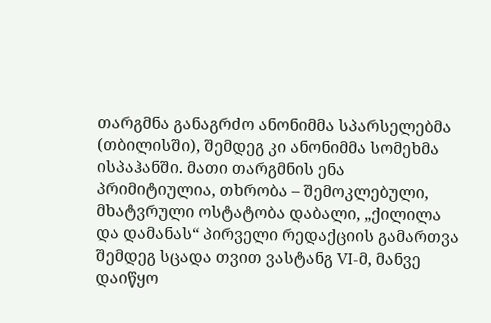თარგმნა განაგრძო ანონიმმა სპარსელებმა (თბილისში), შემდეგ კი ანონიმმა სომეხმა ისპაჰანში. მათი თარგმნის ენა პრიმიტიულია, თხრობა – შემოკლებული, მხატვრული ოსტატობა დაბალი, „ქილილა და დამანას“ პირველი რედაქციის გამართვა შემდეგ სცადა თვით ვასტანგ VI-მ, მანვე დაიწყო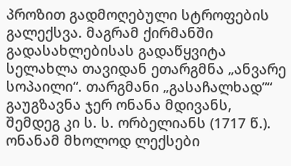პროზით გადმოღებული სტროფების გალექსვა. მაგრამ ქირმანში გადასახლებისას გადაწყვიტა სელახლა თავიდან ეთარგმნა „ანვარე სოპაილი“. თარგმანი „გასაჩალხად”“ გაუგზავნა ჯერ ონანა მდივანს, შემდეგ კი ს. ს. ორბელიანს (1717 წ.). ონანამ მხოლოდ ლექსები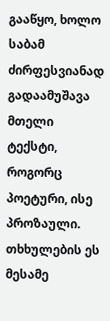გააწყო, ხოლო საბამ ძირფესვიანად გადაამუშავა მთელი ტექსტი, როგორც პოეტური, ისე პროზაული. თხხულების ეს მესამე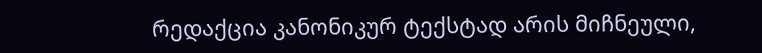რედაქცია კანონიკურ ტექსტად არის მიჩნეული,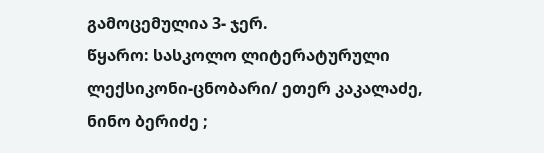გამოცემულია 3- ჯერ.
წყარო: სასკოლო ლიტერატურული ლექსიკონი-ცნობარი/ ეთერ კაკალაძე, ნინო ბერიძე ;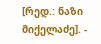[რედ.: ნაზი მიქელაძე]. -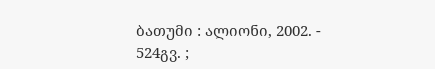ბათუმი : ალიონი, 2002. - 524გვ. ;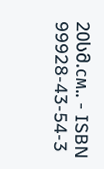20სმ.см.. - ISBN 99928-43-54-3